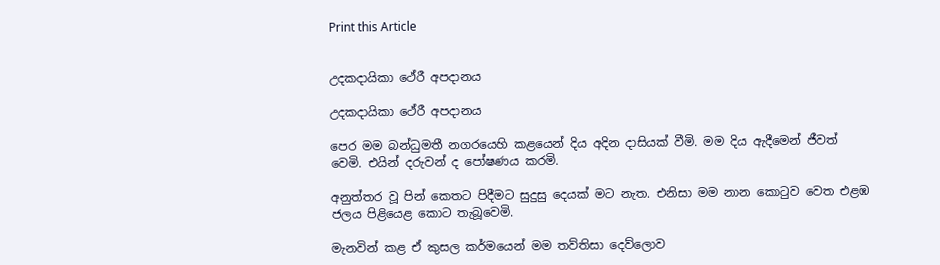Print this Article


උදකදායිකා ථේරී අපදානය

උදකදායිකා ථේරී අපදානය

පෙර මම බන්ධුමතී නගරයෙහි කළයෙන් දිය අදින දාසියක් වීමි. මම දිය ඇදීමෙන් ජීවත් වෙමි. එයින් දරුවන් ද පෝෂණය කරමි.

අනුත්තර වූ පින් කෙතට පිදීමට සුදුසු දෙයක් මට නැත. එනිසා මම නාන කොටුව වෙත එළඹ ජලය පිළියෙළ කොට තැබූවෙමි.

මැනවින් කළ ඒ කුසල කර්මයෙන් මම තව්තිසා දෙව්ලොව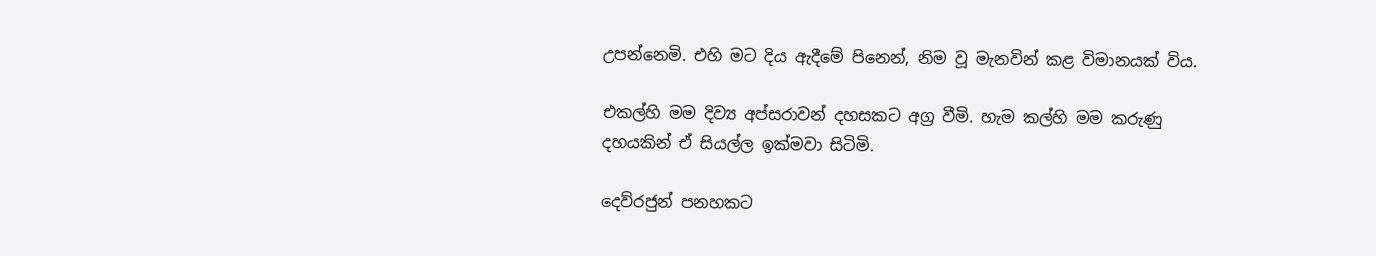උපන්නෙමි. එහි මට දිය ඇදීමේ පිනෙන්, නිම වූ මැනවින් කළ විමානයක් විය.

එකල්හි මම දිව්‍ය අප්සරාවන් දහසකට අග්‍ර වීමි. හැම කල්හි මම කරුණු දහයකින් ඒ සියල්ල ඉක්මවා සිටිමි.

දෙව්රජුන් පනහකට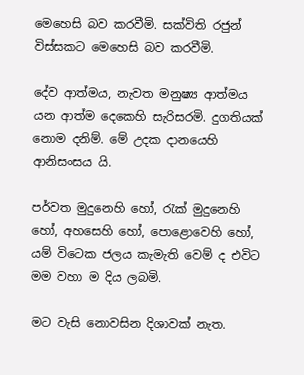මෙහෙසි බව කරවීමි. සක්විති රජුන් විස්සකට මෙහෙසි බව කරවීමි.

දේව ආත්මය, නැවත මනුෂ්‍ය ආත්මය යන ආත්ම දෙකෙහි සැරිසරමි. දුගතියක් නොම දනිම්. මේ උදක දානයෙහි ආනිසංසය යි.

පර්වත මුදුනෙහි හෝ, රැක් මුදුනෙහි හෝ, අහසෙහි හෝ, පොළොවෙහි හෝ, යම් විටෙක ජලය කැමැති වෙම් ද එවිට මම වහා ම දිය ලබමි.

මට වැසි නොවසින දිශාවක් නැත.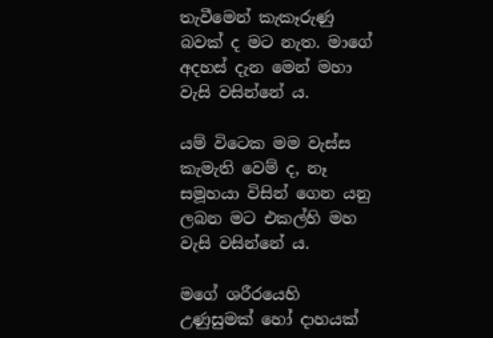තැවීමෙන් කැකෑරුණු බවක් ද මට නැත. මාගේ අදහස් දැන මෙන් මහා වැසි වසින්නේ ය.

යම් විටෙක මම වැස්ස කැමැති වෙම් ද, නෑ සමූහයා විසින් ගෙන යනු ලබන මට එකල්හි මහ වැසි වසින්නේ ය.

මගේ ශරීරයෙහි උණුසුමක් හෝ දාහයක්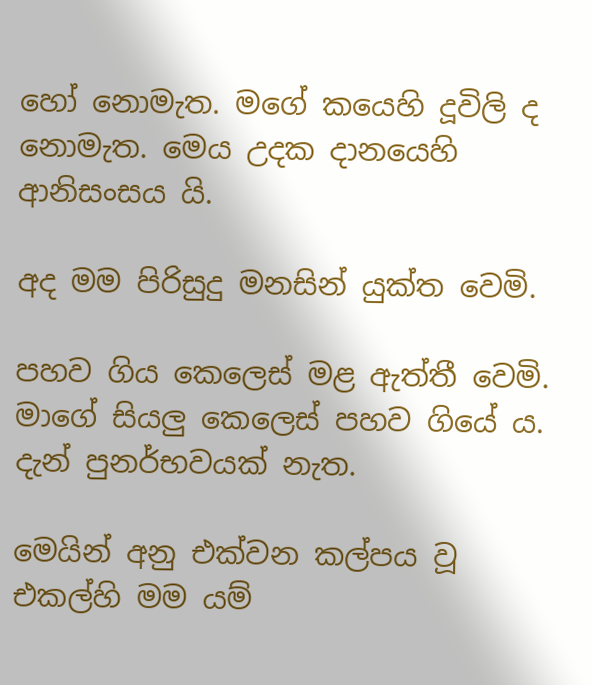හෝ නොමැත. මගේ කයෙහි දූවිලි ද නොමැත. මෙය උදක දානයෙහි ආනිසංසය යි.

අද මම පිරිසුදු මනසින් යුක්ත වෙමි.

පහව ගිය කෙලෙස් මළ ඇත්තී වෙමි. මාගේ සියලු කෙලෙස් පහව ගියේ ය. දැන් පුනර්භවයක් නැත.

මෙයින් අනු එක්වන කල්පය වූ එකල්හි මම යම්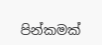පින්කමක්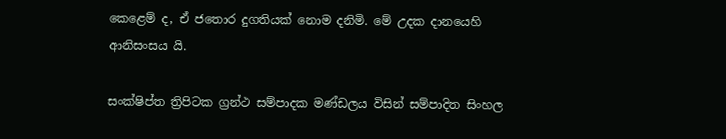කෙළෙම් ද, ඒ ජතොර දුගතියක් නොම දනිමි. මේ උදක දානයෙහි ආනිසංසය යි.

සංක්ෂිප්ත ත්‍රිපිටක ග්‍රන්ථ සම්පාදක මණ්ඩලය විසින් සම්පාදිත සිංහල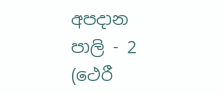අපදාන පාලි - 2 (ථෙරී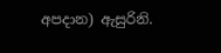අපදාන) ඇසුරිනි.